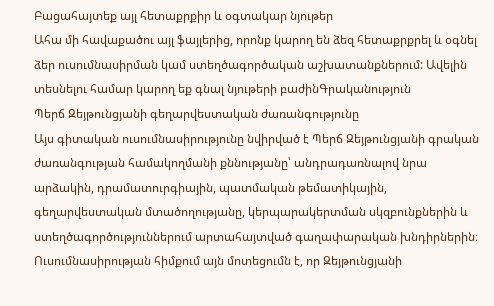Բացահայտեք այլ հետաքրքիր և օգտակար նյութեր
Ահա մի հավաքածու այլ ֆայլերից, որոնք կարող են ձեզ հետաքրքրել և օգնել ձեր ուսումնասիրման կամ ստեղծագործական աշխատանքներում: Ավելին տեսնելու համար կարող եք գնալ նյութերի բաժինԳրականություն
Պերճ Զեյթունցյանի գեղարվեստական ժառանգությունը
Այս գիտական ուսումնասիրությունը նվիրված է Պերճ Զեյթունցյանի գրական ժառանգության համակողմանի քննությանը՝ անդրադառնալով նրա արձակին, դրամատուրգիային, պատմական թեմատիկային, գեղարվեստական մտածողությանը, կերպարակերտման սկզբունքներին և ստեղծագործություններում արտահայտված գաղափարական խնդիրներին։ Ուսումնասիրության հիմքում այն մոտեցումն է, որ Զեյթունցյանի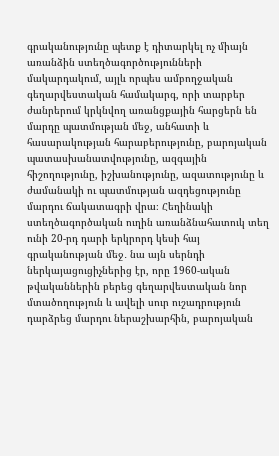գրականությունը պետք է դիտարկել ոչ միայն առանձին ստեղծագործությունների մակարդակում, այլև որպես ամբողջական գեղարվեստական համակարգ, որի տարբեր ժանրերում կրկնվող առանցքային հարցերն են մարդը պատմության մեջ, անհատի և հասարակության հարաբերությունը, բարոյական պատասխանատվությունը, ազգային հիշողությունը, իշխանությունը, ազատությունը և ժամանակի ու պատմության ազդեցությունը մարդու ճակատագրի վրա։ Հեղինակի ստեղծագործական ուղին առանձնահատուկ տեղ ունի 20-րդ դարի երկրորդ կեսի հայ գրականության մեջ․ նա այն սերնդի ներկայացուցիչներից էր, որը 1960-ական թվականներին բերեց գեղարվեստական նոր մտածողություն և ավելի սուր ուշադրություն դարձրեց մարդու ներաշխարհին, բարոյական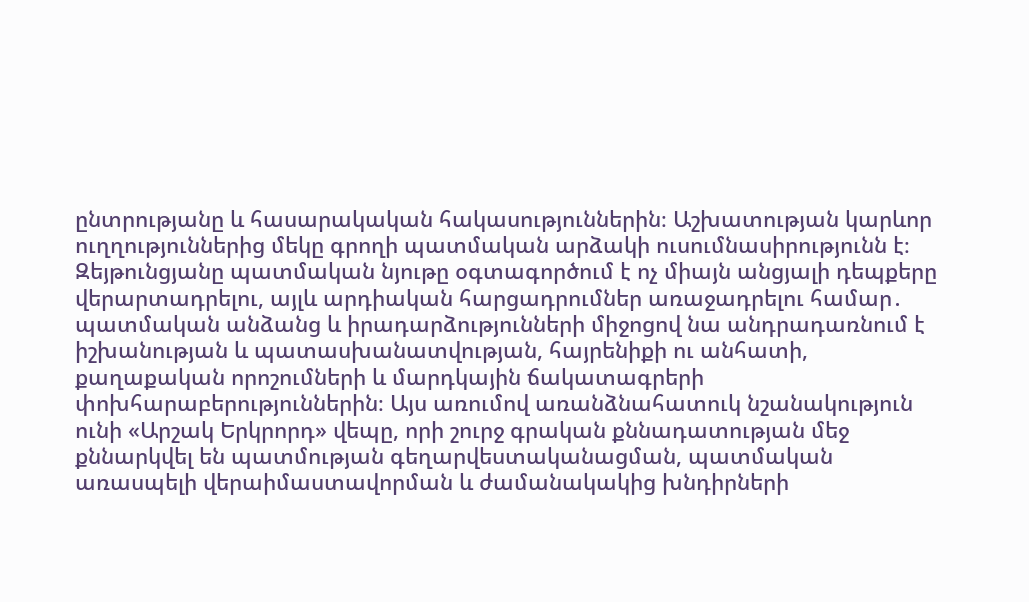ընտրությանը և հասարակական հակասություններին։ Աշխատության կարևոր ուղղություններից մեկը գրողի պատմական արձակի ուսումնասիրությունն է։ Զեյթունցյանը պատմական նյութը օգտագործում է ոչ միայն անցյալի դեպքերը վերարտադրելու, այլև արդիական հարցադրումներ առաջադրելու համար․ պատմական անձանց և իրադարձությունների միջոցով նա անդրադառնում է իշխանության և պատասխանատվության, հայրենիքի ու անհատի, քաղաքական որոշումների և մարդկային ճակատագրերի փոխհարաբերություններին։ Այս առումով առանձնահատուկ նշանակություն ունի «Արշակ Երկրորդ» վեպը, որի շուրջ գրական քննադատության մեջ քննարկվել են պատմության գեղարվեստականացման, պատմական առասպելի վերաիմաստավորման և ժամանակակից խնդիրների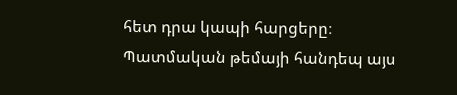հետ դրա կապի հարցերը։ Պատմական թեմայի հանդեպ այս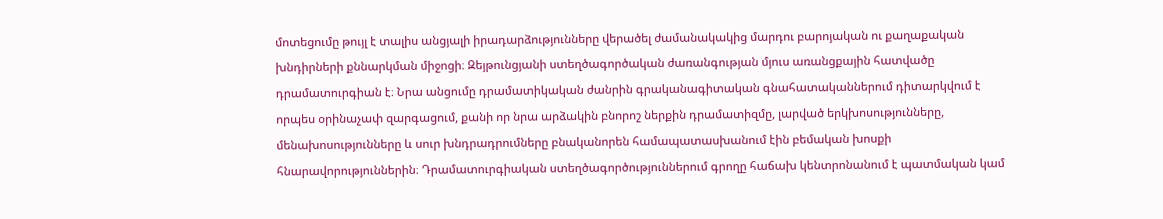մոտեցումը թույլ է տալիս անցյալի իրադարձությունները վերածել ժամանակակից մարդու բարոյական ու քաղաքական խնդիրների քննարկման միջոցի։ Զեյթունցյանի ստեղծագործական ժառանգության մյուս առանցքային հատվածը դրամատուրգիան է։ Նրա անցումը դրամատիկական ժանրին գրականագիտական գնահատականներում դիտարկվում է որպես օրինաչափ զարգացում, քանի որ նրա արձակին բնորոշ ներքին դրամատիզմը, լարված երկխոսությունները, մենախոսությունները և սուր խնդրադրումները բնականորեն համապատասխանում էին բեմական խոսքի հնարավորություններին։ Դրամատուրգիական ստեղծագործություններում գրողը հաճախ կենտրոնանում է պատմական կամ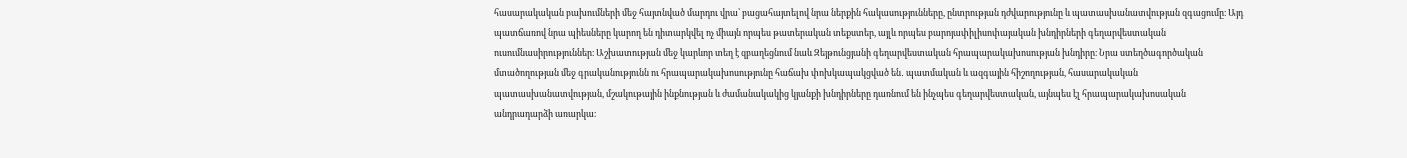հասարակական բախումների մեջ հայտնված մարդու վրա՝ բացահայտելով նրա ներքին հակասությունները, ընտրության դժվարությունը և պատասխանատվության զգացումը։ Այդ պատճառով նրա պիեսները կարող են դիտարկվել ոչ միայն որպես թատերական տեքստեր, այլև որպես բարոյափիլիսոփայական խնդիրների գեղարվեստական ուսումնասիրություններ։ Աշխատության մեջ կարևոր տեղ է զբաղեցնում նաև Զեյթունցյանի գեղարվեստական հրապարակախոսության խնդիրը։ Նրա ստեղծագործական մտածողության մեջ գրականությունն ու հրապարակախոսությունը հաճախ փոխկապակցված են․ պատմական և ազգային հիշողության, հասարակական պատասխանատվության, մշակութային ինքնության և ժամանակակից կյանքի խնդիրները դառնում են ինչպես գեղարվեստական, այնպես էլ հրապարակախոսական անդրադարձի առարկա։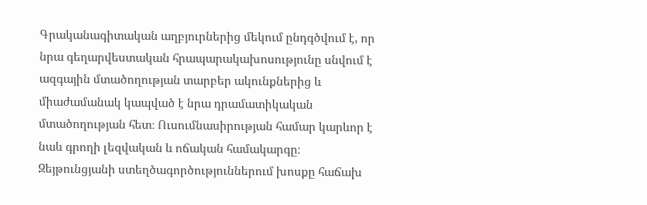Գրականագիտական աղբյուրներից մեկում ընդգծվում է, որ նրա գեղարվեստական հրապարակախոսությունը սնվում է ազգային մտածողության տարբեր ակունքներից և միաժամանակ կապված է նրա դրամատիկական մտածողության հետ։ Ուսումնասիրության համար կարևոր է նաև գրողի լեզվական և ոճական համակարգը։ Զեյթունցյանի ստեղծագործություններում խոսքը հաճախ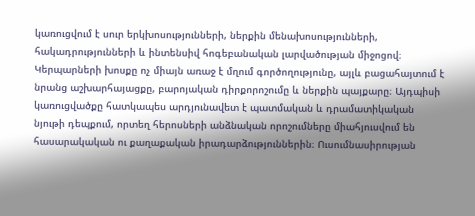կառուցվում է սուր երկխոսությունների, ներքին մենախոսությունների, հակադրությունների և ինտենսիվ հոգեբանական լարվածության միջոցով։ Կերպարների խոսքը ոչ միայն առաջ է մղում գործողությունը, այլև բացահայտում է նրանց աշխարհայացքը, բարոյական դիրքորոշումը և ներքին պայքարը։ Այդպիսի կառուցվածքը հատկապես արդյունավետ է պատմական և դրամատիկական նյութի դեպքում, որտեղ հերոսների անձնական որոշումները միահյուսվում են հասարակական ու քաղաքական իրադարձություններին։ Ուսումնասիրության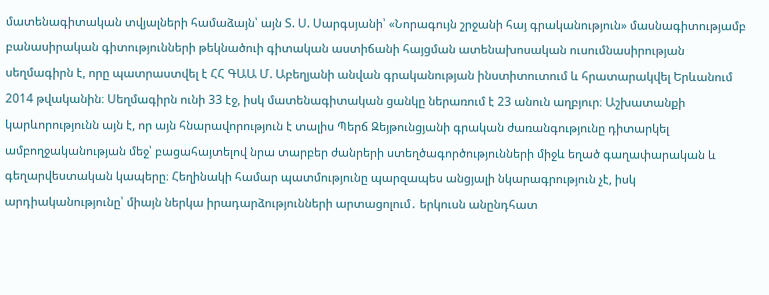մատենագիտական տվյալների համաձայն՝ այն Տ. Ս. Սարգսյանի՝ «Նորագույն շրջանի հայ գրականություն» մասնագիտությամբ բանասիրական գիտությունների թեկնածուի գիտական աստիճանի հայցման ատենախոսական ուսումնասիրության սեղմագիրն է, որը պատրաստվել է ՀՀ ԳԱԱ Մ. Աբեղյանի անվան գրականության ինստիտուտում և հրատարակվել Երևանում 2014 թվականին։ Սեղմագիրն ունի 33 էջ, իսկ մատենագիտական ցանկը ներառում է 23 անուն աղբյուր։ Աշխատանքի կարևորությունն այն է, որ այն հնարավորություն է տալիս Պերճ Զեյթունցյանի գրական ժառանգությունը դիտարկել ամբողջականության մեջ՝ բացահայտելով նրա տարբեր ժանրերի ստեղծագործությունների միջև եղած գաղափարական և գեղարվեստական կապերը։ Հեղինակի համար պատմությունը պարզապես անցյալի նկարագրություն չէ, իսկ արդիականությունը՝ միայն ներկա իրադարձությունների արտացոլում․ երկուսն անընդհատ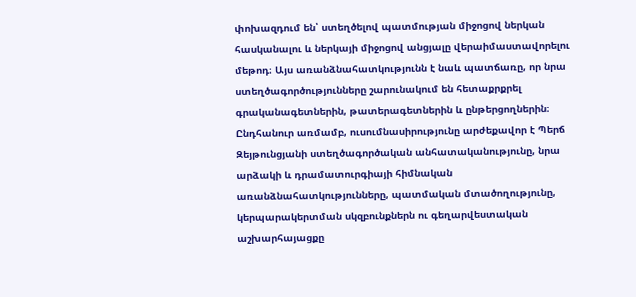փոխազդում են՝ ստեղծելով պատմության միջոցով ներկան հասկանալու և ներկայի միջոցով անցյալը վերաիմաստավորելու մեթոդ։ Այս առանձնահատկությունն է նաև պատճառը, որ նրա ստեղծագործությունները շարունակում են հետաքրքրել գրականագետներին, թատերագետներին և ընթերցողներին։ Ընդհանուր առմամբ, ուսումնասիրությունը արժեքավոր է Պերճ Զեյթունցյանի ստեղծագործական անհատականությունը, նրա արձակի և դրամատուրգիայի հիմնական առանձնահատկությունները, պատմական մտածողությունը, կերպարակերտման սկզբունքներն ու գեղարվեստական աշխարհայացքը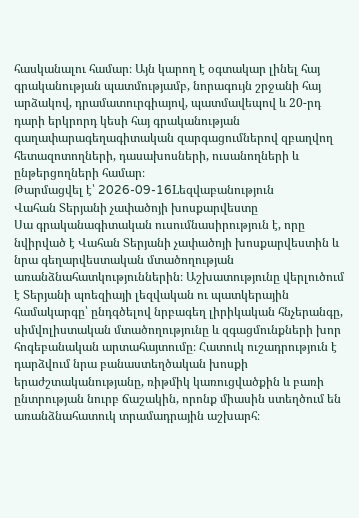հասկանալու համար։ Այն կարող է օգտակար լինել հայ գրականության պատմությամբ, նորագույն շրջանի հայ արձակով, դրամատուրգիայով, պատմավեպով և 20-րդ դարի երկրորդ կեսի հայ գրականության գաղափարագեղագիտական զարգացումներով զբաղվող հետազոտողների, դասախոսների, ուսանողների և ընթերցողների համար։
Թարմացվել է՝ 2026-09-16Lեզվաբանություն
Վահան Տերյանի չափածոյի խոսքարվեստը
Սա գրականագիտական ուսումնասիրություն է, որը նվիրված է Վահան Տերյանի չափածոյի խոսքարվեստին և նրա գեղարվեստական մտածողության առանձնահատկություններին։ Աշխատությունը վերլուծում է Տերյանի պոեզիայի լեզվական ու պատկերային համակարգը՝ ընդգծելով նրբագեղ լիրիկական հնչերանգը, սիմվոլիստական մտածողությունը և զգացմունքների խոր հոգեբանական արտահայտումը։ Հատուկ ուշադրություն է դարձվում նրա բանաստեղծական խոսքի երաժշտականությանը, ռիթմիկ կառուցվածքին և բառի ընտրության նուրբ ճաշակին, որոնք միասին ստեղծում են առանձնահատուկ տրամադրային աշխարհ։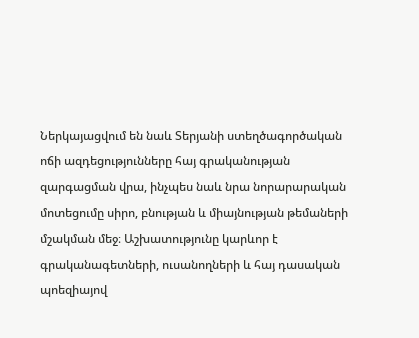Ներկայացվում են նաև Տերյանի ստեղծագործական ոճի ազդեցությունները հայ գրականության զարգացման վրա, ինչպես նաև նրա նորարարական մոտեցումը սիրո, բնության և միայնության թեմաների մշակման մեջ։ Աշխատությունը կարևոր է գրականագետների, ուսանողների և հայ դասական պոեզիայով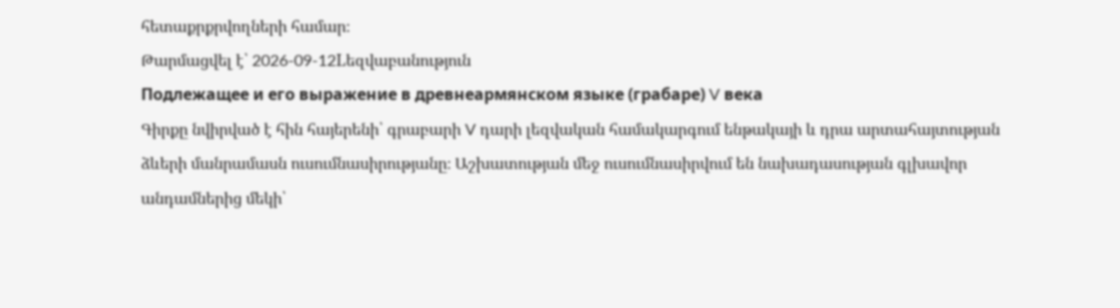հետաքրքրվողների համար։
Թարմացվել է՝ 2026-09-12Lեզվաբանություն
Подлежащее и его выражение в древнеармянском языке (грабаре) V века
Գիրքը նվիրված է հին հայերենի՝ գրաբարի V դարի լեզվական համակարգում ենթակայի և դրա արտահայտության ձևերի մանրամասն ուսումնասիրությանը։ Աշխատության մեջ ուսումնասիրվում են նախադասության գլխավոր անդամներից մեկի՝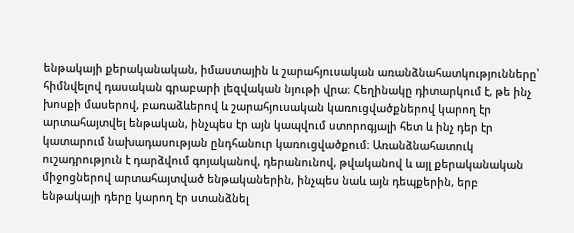ենթակայի քերականական, իմաստային և շարահյուսական առանձնահատկությունները՝ հիմնվելով դասական գրաբարի լեզվական նյութի վրա։ Հեղինակը դիտարկում է, թե ինչ խոսքի մասերով, բառաձևերով և շարահյուսական կառուցվածքներով կարող էր արտահայտվել ենթական, ինչպես էր այն կապվում ստորոգյալի հետ և ինչ դեր էր կատարում նախադասության ընդհանուր կառուցվածքում։ Առանձնահատուկ ուշադրություն է դարձվում գոյականով, դերանունով, թվականով և այլ քերականական միջոցներով արտահայտված ենթականերին, ինչպես նաև այն դեպքերին, երբ ենթակայի դերը կարող էր ստանձնել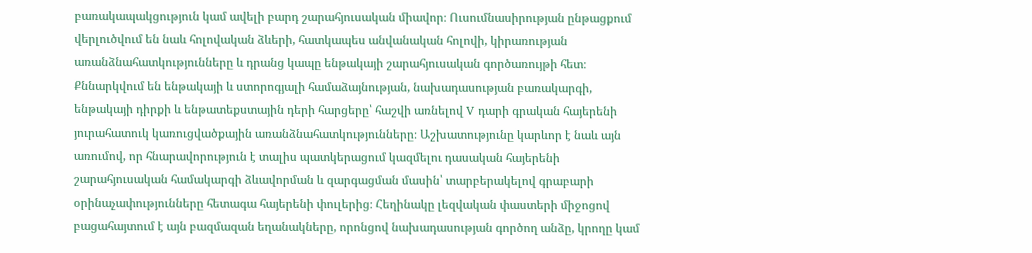բառակապակցություն կամ ավելի բարդ շարահյուսական միավոր։ Ուսումնասիրության ընթացքում վերլուծվում են նաև հոլովական ձևերի, հատկապես անվանական հոլովի, կիրառության առանձնահատկությունները և դրանց կապը ենթակայի շարահյուսական գործառույթի հետ։ Քննարկվում են ենթակայի և ստորոգյալի համաձայնության, նախադասության բառակարգի, ենթակայի դիրքի և ենթատեքստային դերի հարցերը՝ հաշվի առնելով V դարի գրական հայերենի յուրահատուկ կառուցվածքային առանձնահատկությունները։ Աշխատությունը կարևոր է նաև այն առումով, որ հնարավորություն է տալիս պատկերացում կազմելու դասական հայերենի շարահյուսական համակարգի ձևավորման և զարգացման մասին՝ տարբերակելով գրաբարի օրինաչափությունները հետագա հայերենի փուլերից։ Հեղինակը լեզվական փաստերի միջոցով բացահայտում է այն բազմազան եղանակները, որոնցով նախադասության գործող անձը, կրողը կամ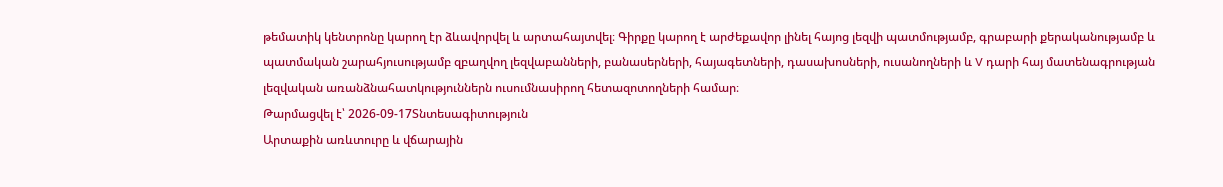թեմատիկ կենտրոնը կարող էր ձևավորվել և արտահայտվել։ Գիրքը կարող է արժեքավոր լինել հայոց լեզվի պատմությամբ, գրաբարի քերականությամբ և պատմական շարահյուսությամբ զբաղվող լեզվաբանների, բանասերների, հայագետների, դասախոսների, ուսանողների և V դարի հայ մատենագրության լեզվական առանձնահատկություններն ուսումնասիրող հետազոտողների համար։
Թարմացվել է՝ 2026-09-17Տնտեսագիտություն
Արտաքին առևտուրը և վճարային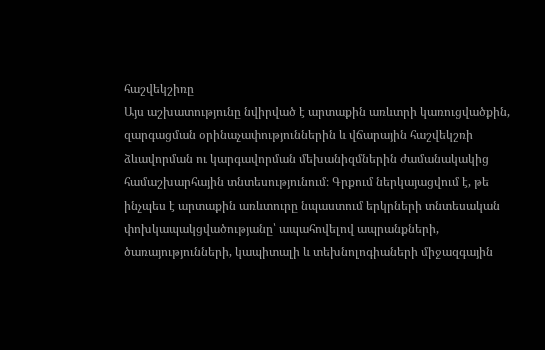հաշվեկշիռը
Այս աշխատությունը նվիրված է արտաքին առևտրի կառուցվածքին, զարգացման օրինաչափություններին և վճարային հաշվեկշռի ձևավորման ու կարգավորման մեխանիզմներին ժամանակակից համաշխարհային տնտեսությունում։ Գրքում ներկայացվում է, թե ինչպես է արտաքին առևտուրը նպաստում երկրների տնտեսական փոխկապակցվածությանը՝ ապահովելով ապրանքների, ծառայությունների, կապիտալի և տեխնոլոգիաների միջազգային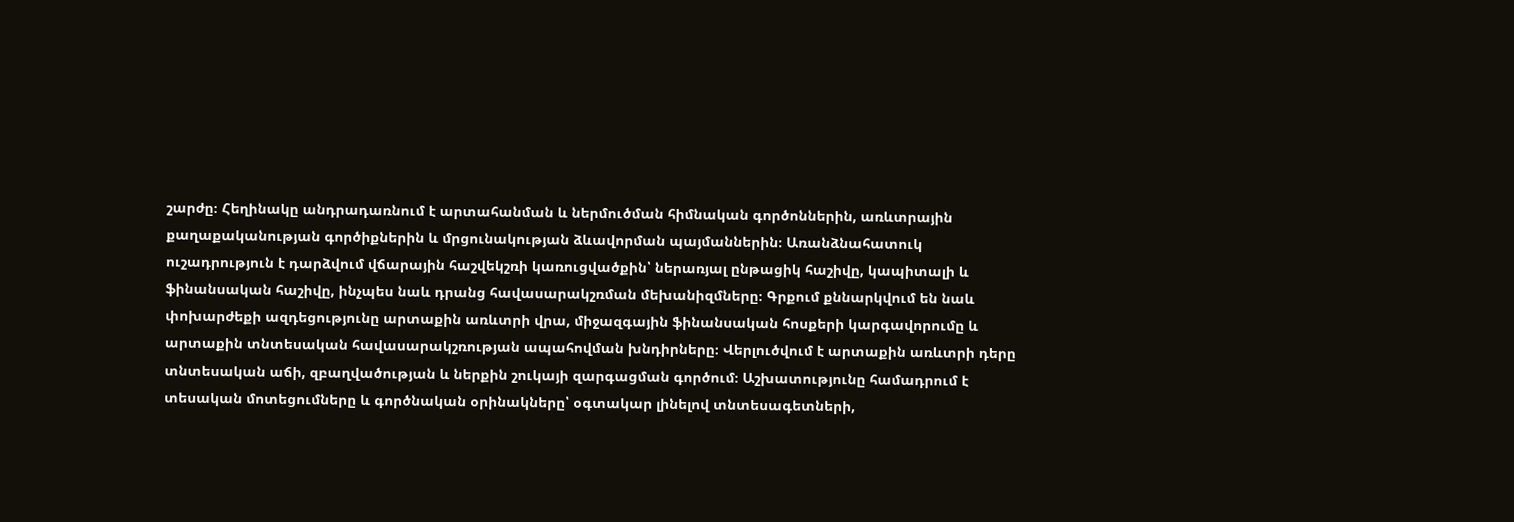շարժը։ Հեղինակը անդրադառնում է արտահանման և ներմուծման հիմնական գործոններին, առևտրային քաղաքականության գործիքներին և մրցունակության ձևավորման պայմաններին։ Առանձնահատուկ ուշադրություն է դարձվում վճարային հաշվեկշռի կառուցվածքին՝ ներառյալ ընթացիկ հաշիվը, կապիտալի և ֆինանսական հաշիվը, ինչպես նաև դրանց հավասարակշռման մեխանիզմները։ Գրքում քննարկվում են նաև փոխարժեքի ազդեցությունը արտաքին առևտրի վրա, միջազգային ֆինանսական հոսքերի կարգավորումը և արտաքին տնտեսական հավասարակշռության ապահովման խնդիրները։ Վերլուծվում է արտաքին առևտրի դերը տնտեսական աճի, զբաղվածության և ներքին շուկայի զարգացման գործում։ Աշխատությունը համադրում է տեսական մոտեցումները և գործնական օրինակները՝ օգտակար լինելով տնտեսագետների,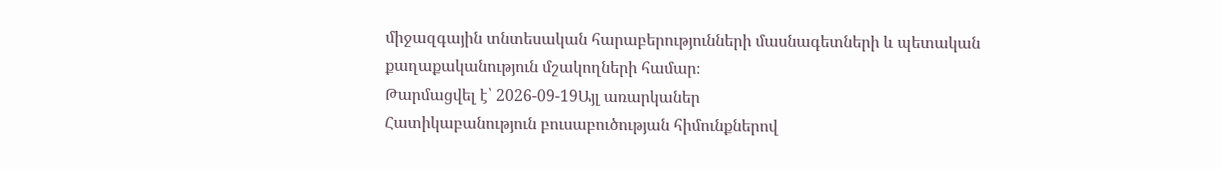միջազգային տնտեսական հարաբերությունների մասնագետների և պետական քաղաքականություն մշակողների համար։
Թարմացվել է՝ 2026-09-19Այլ առարկաներ
Հատիկաբանություն բուսաբուծության հիմունքներով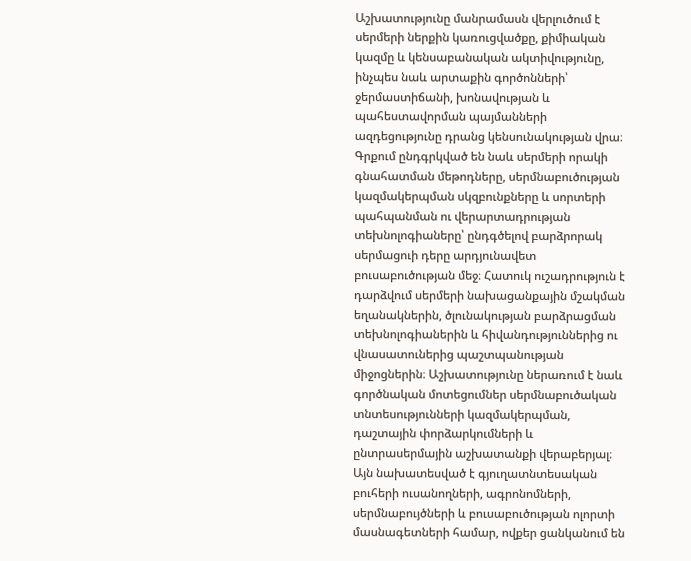Աշխատությունը մանրամասն վերլուծում է սերմերի ներքին կառուցվածքը, քիմիական կազմը և կենսաբանական ակտիվությունը, ինչպես նաև արտաքին գործոնների՝ ջերմաստիճանի, խոնավության և պահեստավորման պայմանների ազդեցությունը դրանց կենսունակության վրա։ Գրքում ընդգրկված են նաև սերմերի որակի գնահատման մեթոդները, սերմնաբուծության կազմակերպման սկզբունքները և սորտերի պահպանման ու վերարտադրության տեխնոլոգիաները՝ ընդգծելով բարձրորակ սերմացուի դերը արդյունավետ բուսաբուծության մեջ։ Հատուկ ուշադրություն է դարձվում սերմերի նախացանքային մշակման եղանակներին, ծլունակության բարձրացման տեխնոլոգիաներին և հիվանդություններից ու վնասատուներից պաշտպանության միջոցներին։ Աշխատությունը ներառում է նաև գործնական մոտեցումներ սերմնաբուծական տնտեսությունների կազմակերպման, դաշտային փորձարկումների և ընտրասերմային աշխատանքի վերաբերյալ։ Այն նախատեսված է գյուղատնտեսական բուհերի ուսանողների, ագրոնոմների, սերմնաբույծների և բուսաբուծության ոլորտի մասնագետների համար, ովքեր ցանկանում են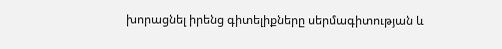խորացնել իրենց գիտելիքները սերմագիտության և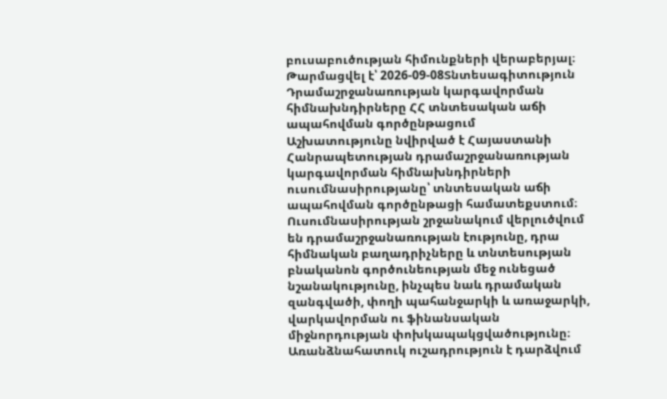բուսաբուծության հիմունքների վերաբերյալ։
Թարմացվել է՝ 2026-09-08Տնտեսագիտություն
Դրամաշրջանառության կարգավորման հիմնախնդիրները ՀՀ տնտեսական աճի ապահովման գործընթացում
Աշխատությունը նվիրված է Հայաստանի Հանրապետության դրամաշրջանառության կարգավորման հիմնախնդիրների ուսումնասիրությանը՝ տնտեսական աճի ապահովման գործընթացի համատեքստում։ Ուսումնասիրության շրջանակում վերլուծվում են դրամաշրջանառության էությունը, դրա հիմնական բաղադրիչները և տնտեսության բնականոն գործունեության մեջ ունեցած նշանակությունը, ինչպես նաև դրամական զանգվածի, փողի պահանջարկի և առաջարկի, վարկավորման ու ֆինանսական միջնորդության փոխկապակցվածությունը։ Առանձնահատուկ ուշադրություն է դարձվում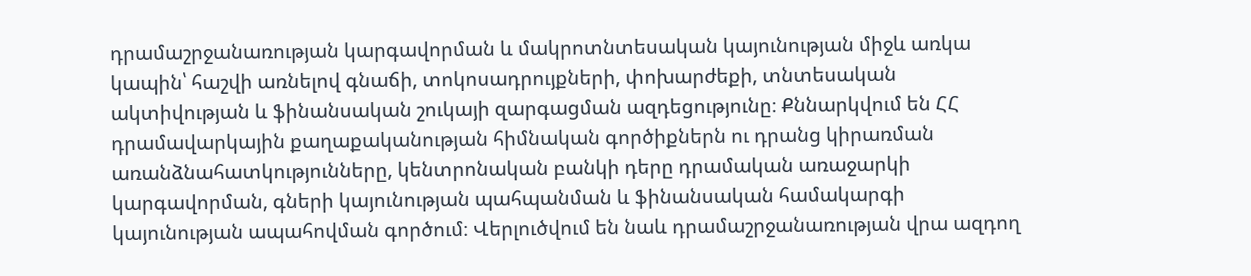դրամաշրջանառության կարգավորման և մակրոտնտեսական կայունության միջև առկա կապին՝ հաշվի առնելով գնաճի, տոկոսադրույքների, փոխարժեքի, տնտեսական ակտիվության և ֆինանսական շուկայի զարգացման ազդեցությունը։ Քննարկվում են ՀՀ դրամավարկային քաղաքականության հիմնական գործիքներն ու դրանց կիրառման առանձնահատկությունները, կենտրոնական բանկի դերը դրամական առաջարկի կարգավորման, գների կայունության պահպանման և ֆինանսական համակարգի կայունության ապահովման գործում։ Վերլուծվում են նաև դրամաշրջանառության վրա ազդող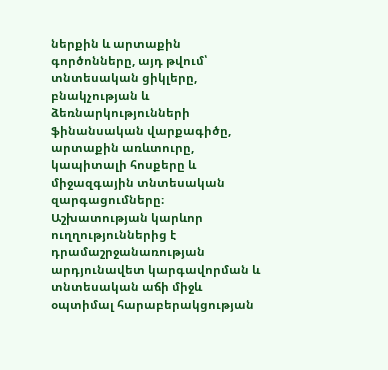ներքին և արտաքին գործոնները, այդ թվում՝ տնտեսական ցիկլերը, բնակչության և ձեռնարկությունների ֆինանսական վարքագիծը, արտաքին առևտուրը, կապիտալի հոսքերը և միջազգային տնտեսական զարգացումները։ Աշխատության կարևոր ուղղություններից է դրամաշրջանառության արդյունավետ կարգավորման և տնտեսական աճի միջև օպտիմալ հարաբերակցության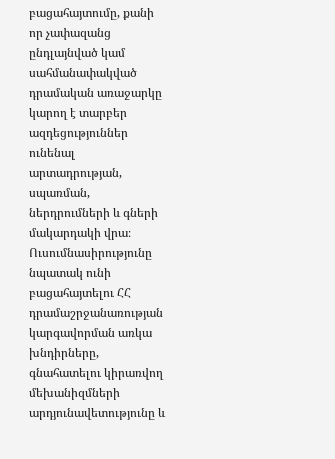բացահայտումը, քանի որ չափազանց ընդլայնված կամ սահմանափակված դրամական առաջարկը կարող է տարբեր ազդեցություններ ունենալ արտադրության, սպառման, ներդրումների և գների մակարդակի վրա։ Ուսումնասիրությունը նպատակ ունի բացահայտելու ՀՀ դրամաշրջանառության կարգավորման առկա խնդիրները, գնահատելու կիրառվող մեխանիզմների արդյունավետությունը և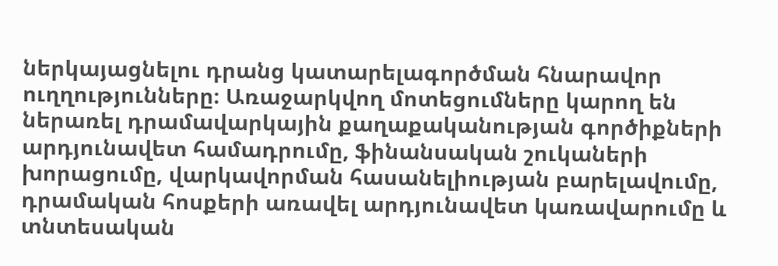ներկայացնելու դրանց կատարելագործման հնարավոր ուղղությունները։ Առաջարկվող մոտեցումները կարող են ներառել դրամավարկային քաղաքականության գործիքների արդյունավետ համադրումը, ֆինանսական շուկաների խորացումը, վարկավորման հասանելիության բարելավումը, դրամական հոսքերի առավել արդյունավետ կառավարումը և տնտեսական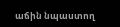աճին նպաստող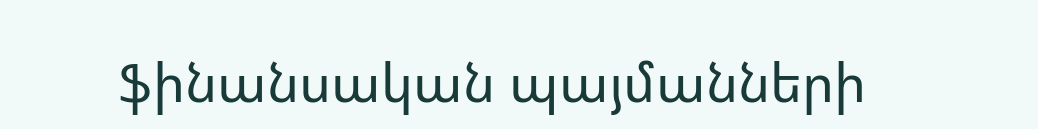ֆինանսական պայմանների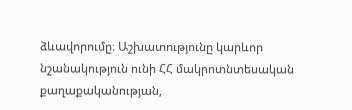ձևավորումը։ Աշխատությունը կարևոր նշանակություն ունի ՀՀ մակրոտնտեսական քաղաքականության,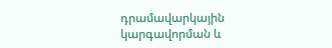դրամավարկային կարգավորման և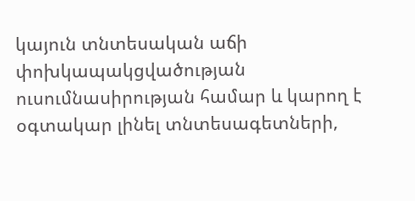կայուն տնտեսական աճի փոխկապակցվածության ուսումնասիրության համար և կարող է օգտակար լինել տնտեսագետների,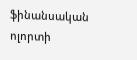ֆինանսական ոլորտի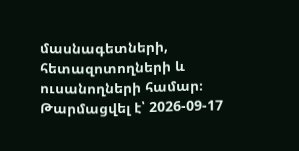մասնագետների, հետազոտողների և ուսանողների համար։
Թարմացվել է՝ 2026-09-17